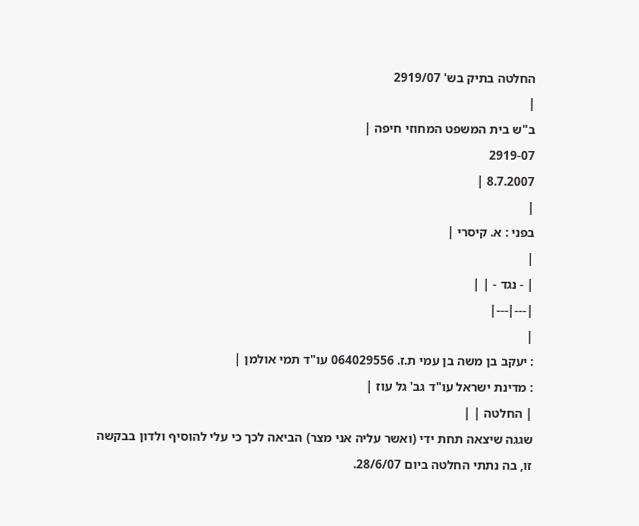החלטה בתיק בש' 2919/07
|
ב"ש בית המשפט המחוזי חיפה |
2919-07
8.7.2007 |
|
בפני : א. קיסרי |
|
| - נגד - | |
|---|---|
|
: יעקב בן משה בן עמי ת.ז. 064029556 עו"ד תמי אולמן |
: מדינת ישראל עו"ד גב' גל עוז |
| החלטה | |
שגגה שיצאה תחת ידי (ואשר עליה אני מצר) הביאה לכך כי עלי להוסיף ולדון בבקשה זו, בה נתתי החלטה ביום 28/6/07.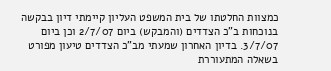כמצוות החלטתו של בית המשפט העליון קיימתי דיון בבקשה בנוכחות ב"כ הצדדים (והמבקש) ביום 2/7/07 וכן ביום 3/7/07. בדיון האחרון שמעתי מב"כ הצדדים טיעון מפורט בשאלה המתעוררת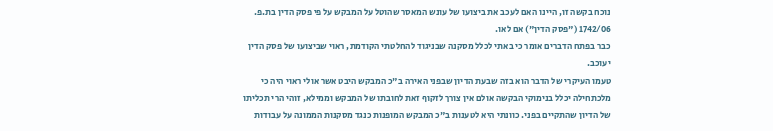נוכח בקשה זו, היינו האם לעכב את ביצועו של עונש המאסר שהוטל על המבקש על פי פסק הדין בת.פ. 1742/06 ("פסק הדין") אם לאו.
כבר בפתח הדברים אומר כי באתי לכלל מסקנה שבניגוד להחלטתי הקודמת, ראוי שביצועו של פסק הדין יעוכב.
טעמו העיקרי של הדבר הוא בזה שבעת הדיון שבפני האירה ב"כ המבקש היבט אשר אולי ראוי היה כי מלכתחילה יכלל בנימוקי הבקשה אולם אין צורך לזקוף זאת לחובתו של המבקש וממילא, זוהי הרי תכליתו של הדיון שהתקיים בפני. כוונתי היא לטענות ב"כ המבקש המופנות כנגד מסקנות הממונה על עבודות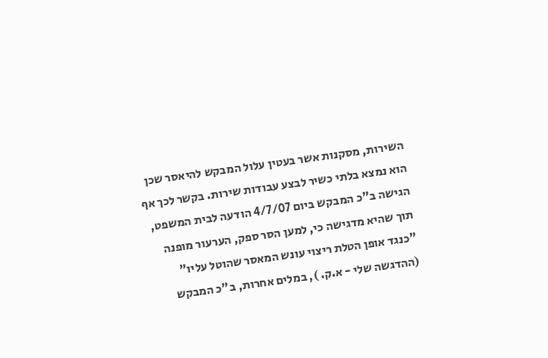השירות, מסקנות אשר בעטין עלול המבקש להיאסר שכן הוא נמצא בלתי כשיר לבצע עבודות שירות. בקשר לכך אף הגישה ב"כ המבקש ביום 4/7/07 הודעה לבית המשפט, תוך שהיא מדגישה כי, למען הסר ספק, הערעור מופנה "כנגד אופן הטלת ריצוי עונש המאסר שהוטל עליו" (ההדגשה שלי - א.ק. ), במלים אחרות, ב"כ המבקש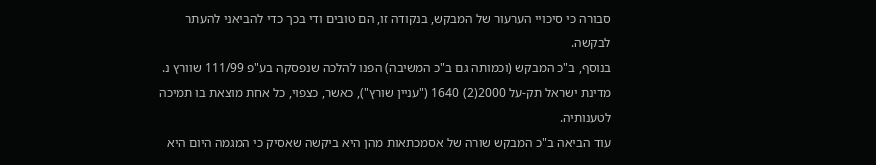סבורה כי סיכויי הערעור של המבקש, בנקודה זו, הם טובים ודי בכך כדי להביאני להעתר לבקשה.
בנוסף, ב"כ המבקש (וכמותה גם ב"כ המשיבה) הפנו להלכה שנפסקה בע"פ 111/99 שוורץ נ. מדינת ישראל תק-על 2000(2) 1640 ("עניין שורץ"), כאשר, כצפוי, כל אחת מוצאת בו תמיכה לטענותיה.
עוד הביאה ב"כ המבקש שורה של אסמכתאות מהן היא ביקשה שאסיק כי המגמה היום היא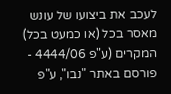לעכב את ביצועו של עונש מאסר בכל (או כמעט בכל) המקרים (ע"פ 4444/06 - פורסם באתר "נבו", ע"פ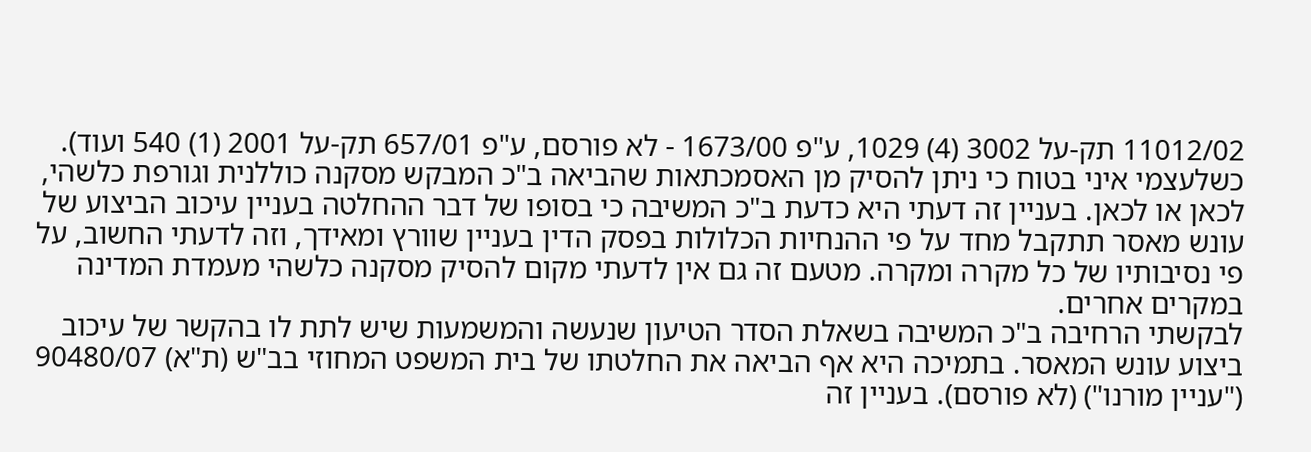11012/02 תק-על 3002 (4) 1029, ע"פ 1673/00 - לא פורסם, ע"פ 657/01 תק-על 2001 (1) 540 ועוד).
כשלעצמי איני בטוח כי ניתן להסיק מן האסמכתאות שהביאה ב"כ המבקש מסקנה כוללנית וגורפת כלשהי, לכאן או לכאן. בעניין זה דעתי היא כדעת ב"כ המשיבה כי בסופו של דבר ההחלטה בעניין עיכוב הביצוע של עונש מאסר תתקבל מחד על פי ההנחיות הכלולות בפסק הדין בעניין שוורץ ומאידך, וזה לדעתי החשוב, על פי נסיבותיו של כל מקרה ומקרה. מטעם זה גם אין לדעתי מקום להסיק מסקנה כלשהי מעמדת המדינה במקרים אחרים.
לבקשתי הרחיבה ב"כ המשיבה בשאלת הסדר הטיעון שנעשה והמשמעות שיש לתת לו בהקשר של עיכוב ביצוע עונש המאסר. בתמיכה היא אף הביאה את החלטתו של בית המשפט המחוזי בב"ש (ת"א) 90480/07 ("עניין מורנו") (לא פורסם). בעניין זה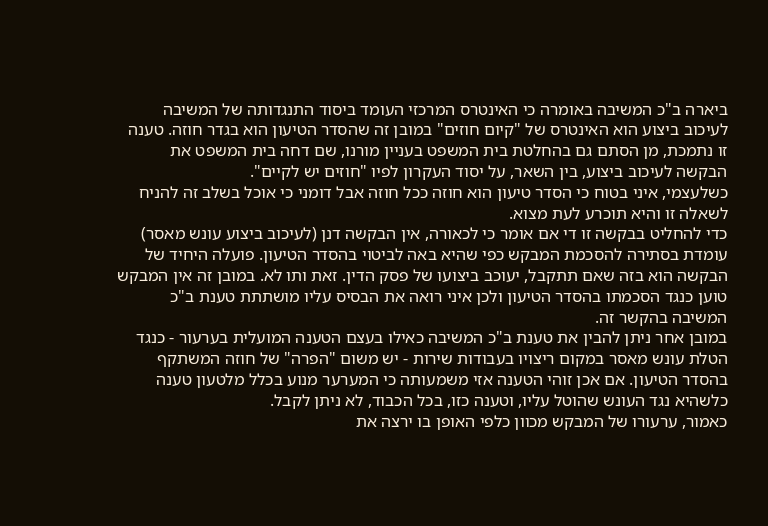ביארה ב"כ המשיבה באומרה כי האינטרס המרכזי העומד ביסוד התנגדותה של המשיבה לעיכוב ביצוע הוא האינטרס של "קיום חוזים" במובן זה שהסדר הטיעון הוא בגדר חוזה. טענה זו נתמכת, מן הסתם גם בהחלטת בית המשפט בעניין מורנו, שם דחה בית המשפט את הבקשה לעיכוב ביצוע, בין השאר, על יסוד העקרון לפיו "חוזים יש לקיים".
כשלעצמי, איני בטוח כי הסדר טיעון הוא חוזה ככל חוזה אבל דומני כי אוכל בשלב זה להניח לשאלה זו והיא תוכרע לעת מצוא.
כדי להחליט בבקשה זו די אם אומר כי לכאורה, אין הבקשה דנן (לעיכוב ביצוע עונש מאסר) עומדת בסתירה להסכמת המבקש כפי שהיא באה לביטוי בהסדר הטיעון. פועלה היחיד של הבקשה הוא בזה שאם תתקבל, יעוכב ביצועו של פסק הדין. זאת ותו לא. במובן זה אין המבקש טוען כנגד הסכמתו בהסדר הטיעון ולכן איני רואה את הבסיס עליו מושתתת טענת ב"כ המשיבה בהקשר זה.
במובן אחר ניתן להבין את טענת ב"כ המשיבה כאילו בעצם הטענה המועלית בערעור - כנגד הטלת עונש מאסר במקום ריצויו בעבודות שירות - יש משום "הפרה" של חוזה המשתקף בהסדר הטיעון. אם אכן זוהי הטענה אזי משמעותה כי המערער מנוע בכלל מלטעון טענה כלשהיא נגד העונש שהוטל עליו, וטענה כזו, בכל הכבוד, לא ניתן לקבל.
כאמור, ערעורו של המבקש מכוון כלפי האופן בו ירצה את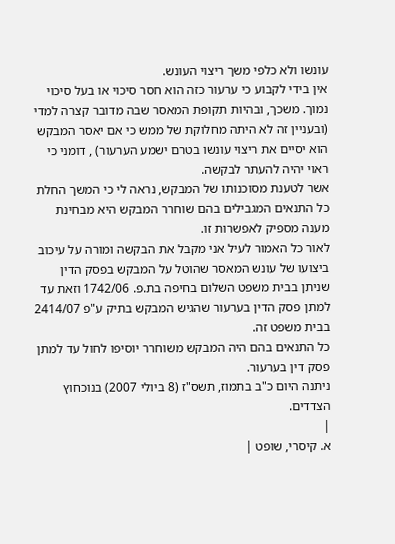עונשו ולא כלפי משך ריצוי העונש.
אין בידי לקבוע כי ערעור כזה הוא חסר סיכוי או בעל סיכוי נמוך. משכך, ובהיות תקופת המאסר שבה מדובר קצרה למדי (ובעניין זה לא היתה מחלוקת של ממש כי אם יאסר המבקש הוא יסיים את ריצוי עונשו בטרם ישמע הערעור) , דומני כי ראוי יהיה להעתר לבקשה.
אשר לטענת מסוכנותו של המבקש, נראה לי כי המשך החלת כל התנאים המגבילים בהם שוחרר המבקש היא מבחינת מענה מספיק לאפשרות זו.
לאור כל האמור לעיל אני מקבל את הבקשה ומורה על עיכוב ביצועו של עונש המאסר שהוטל על המבקש בפסק הדין שניתן בבית משפט השלום בחיפה בת.פ. 1742/06 וזאת עד למתן פסק הדין בערעור שהגיש המבקש בתיק ע"פ 2414/07 בבית משפט זה.
כל התנאים בהם היה המבקש משוחרר יוסיפו לחול עד למתן פסק דין בערעור.
ניתנה היום כ"ב בתמוז, תשס"ז (8 ביולי 2007) בנוכחוץ הצדדים.
|
א. קיסרי, שופט |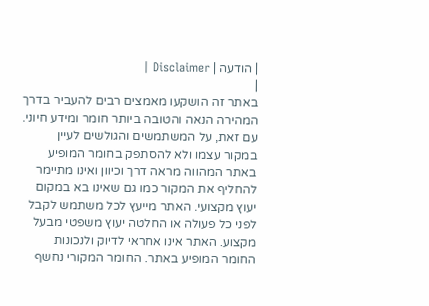| הודעה | Disclaimer |
|
באתר זה הושקעו מאמצים רבים להעביר בדרך המהירה הנאה והטובה ביותר חומר ומידע חיוני. עם זאת, על המשתמשים והגולשים לעיין במקור עצמו ולא להסתפק בחומר המופיע באתר המהווה מראה דרך וכיוון ואינו מתיימר להחליף את המקור כמו גם שאינו בא במקום יעוץ מקצועי. האתר מייעץ לכל משתמש לקבל לפני כל פעולה או החלטה יעוץ משפטי מבעל מקצוע. האתר אינו אחראי לדיוק ולנכונות החומר המופיע באתר. החומר המקורי נחשף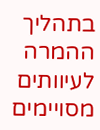בתהליך ההמרה לעיוותים מסויימים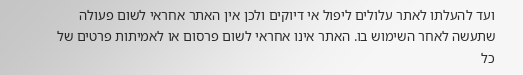ועד להעלתו לאתר עלולים ליפול אי דיוקים ולכן אין האתר אחראי לשום פעולה שתעשה לאחר השימוש בו. האתר אינו אחראי לשום פרסום או לאמיתות פרטים של כל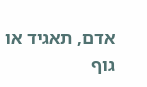אדם, תאגיד או גוף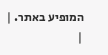המופיע באתר. |
|